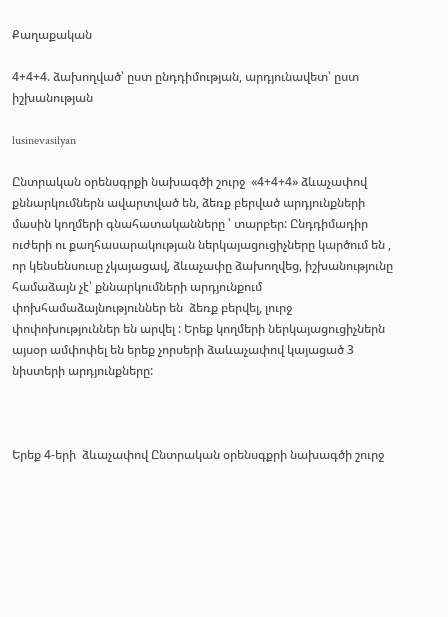Քաղաքական

4+4+4. ձախողված՝ ըստ ընդդիմության, արդյունավետ՝ ըստ իշխանության

lusinevasilyan

Ընտրական օրենսգրքի նախագծի շուրջ  «4+4+4» ձևաչափով քննարկումներն ավարտված են, ձեռք բերված արդյունքների մասին կողմերի գնահատականները ՝ տարբեր: Ընդդիմադիր ուժերի ու քաղհասարակության ներկայացուցիչները կարծում են , որ կենսենսուսը չկայացավ, ձևաչափը ձախողվեց, իշխանությունը համաձայն չէ՝ քննարկումների արդյունքում փոխհամաձայնություններ են  ձեռք բերվել, լուրջ փոփոխություններ են արվել : Երեք կողմերի ներկայացուցիչներն այսօր ամփոփել են երեք չորսերի ձաևաչափով կայացած 3 նիստերի արդյունքները:



Երեք 4-երի  ձևաչափով Ընտրական օրենսգքրի նախագծի շուրջ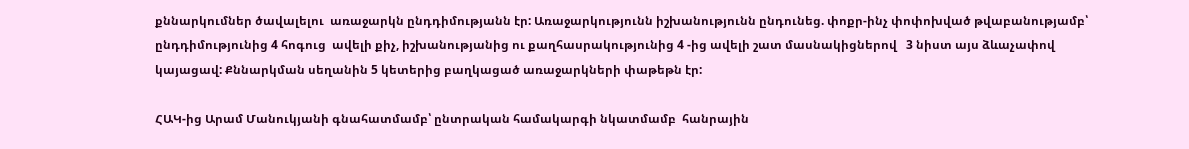քննարկումներ ծավալելու  առաջարկն ընդդիմությանն էր: Առաջարկությունն իշխանությունն ընդունեց. փոքր-ինչ փոփոխված թվաբանությամբ՝ ընդդիմությունից 4 հոգուց  ավելի քիչ, իշխանությանից ու քաղհասրակությունից 4 -ից ավելի շատ մասնակիցներով   3 նիստ այս ձևաչափով  կայացավ: Քննարկման սեղանին 5 կետերից բաղկացած առաջարկների փաթեթն էր:

ՀԱԿ-ից Արամ Մանուկյանի գնահատմամբ՝ ընտրական համակարգի նկատմամբ  հանրային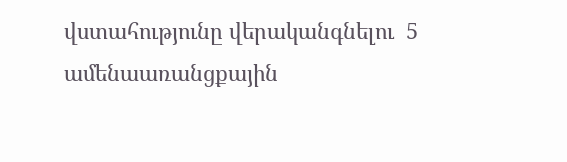վստահությունը վերականգնելու  5 ամենաառանցքային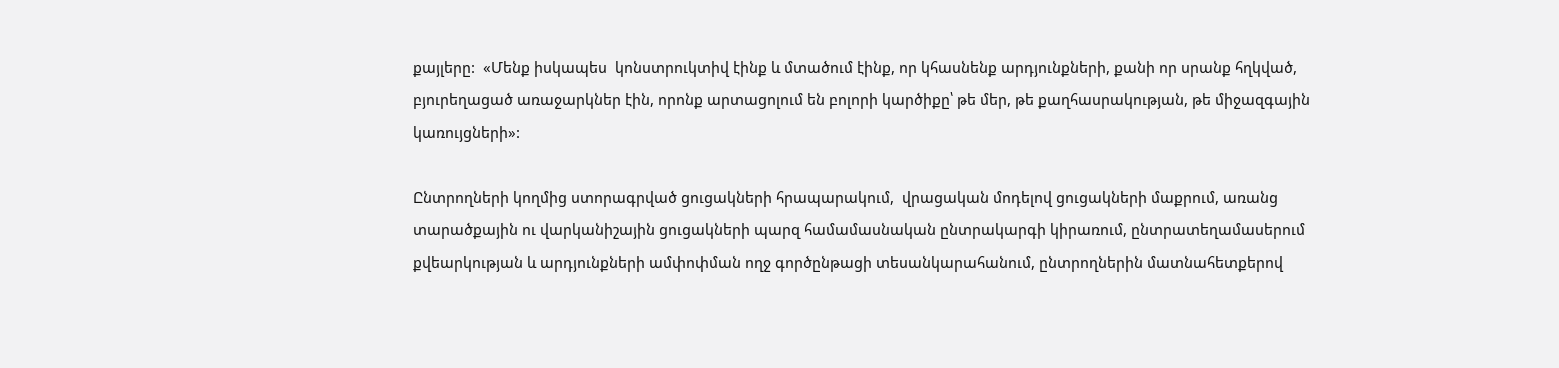քայլերը:  «Մենք իսկապես  կոնստրուկտիվ էինք և մտածում էինք, որ կհասնենք արդյունքների, քանի որ սրանք հղկված, բյուրեղացած առաջարկներ էին, որոնք արտացոլում են բոլորի կարծիքը՝ թե մեր, թե քաղհասրակության, թե միջազգային կառույցների»:

Ընտրողների կողմից ստորագրված ցուցակների հրապարակում,  վրացական մոդելով ցուցակների մաքրում, առանց  տարածքային ու վարկանիշային ցուցակների պարզ համամասնական ընտրակարգի կիրառում, ընտրատեղամասերում քվեարկության և արդյունքների ամփոփման ողջ գործընթացի տեսանկարահանում, ընտրողներին մատնահետքերով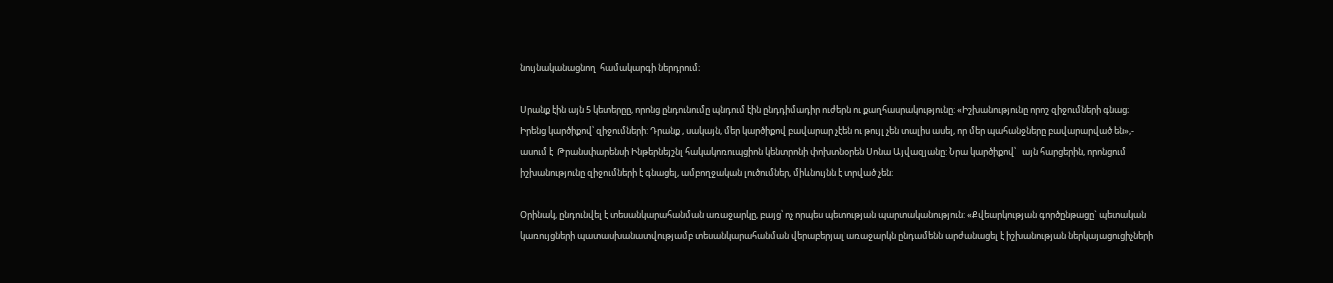նույնականացնող  համակարգի ներդրում։

Սրանք էին այն 5 կետերըը, որոնց ընդունումը պնդում էին ընդդիմադիր ուժերն ու քաղհասրակությունը: «Իշխանությունը որոշ զիջումների գնաց։ Իրենց կարծիքով՝ զիջումների: Դրանք , սակայն, մեր կարծիքով բավարար չէեն ու թույլ չեն տալիս ասել, որ մեր պահանջները բավարարված են»,- ասում է  Թրանսփարենսի Ինթերնեյշնլ հակակոռուպցիոն կենտրոնի փոխտնօրեն Սոնա Այվազյանը: Նրա կարծիքով՝   այն հարցերին, որոնցում իշխանությունը զիջումների է գնացել, ամբողջական լուծումներ, միևնույնն է տրված չեն:

Օրինակ, ընդունվել է տեսանկարահանման առաջարկը, բայց՝ ոչ որպես պետության պարտականություն: «Քվեարկության գործընթացը` պետական կառույցների պատասխանատվությամբ տեսանկարահանման վերաբերյալ առաջարկն ընդամենն արժանացել է իշխանության ներկայացուցիչների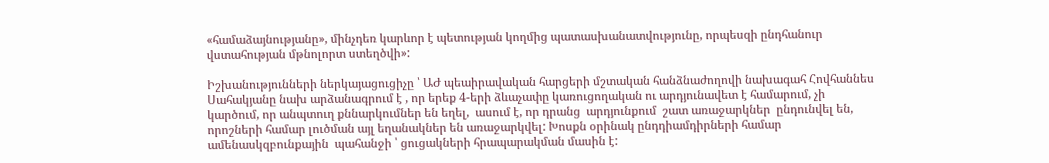«համաձայնությանը», մինչդեռ կարևոր է պետության կողմից պատասխանատվությունը, որպեսզի ընդհանուր վստահության մթնոլորտ ստեղծվի»:

Իշխանությունների ներկայացուցիչը ՝ ԱԺ պեաիրավական հարցերի մշտական հանձնաժողովի նախագահ Հովհաննես Սահակյանը նախ արձանագրում է , որ երեք 4-երի ձևաչափը կառուցողական ու արդյունավետ է համարում, չի կարծում, որ անպտուղ քննարկումներ են եղել,  ասում է, որ դրանց  արդյունքում  շատ առաջարկներ  ընդունվել են, որոշների համար լուծման այլ եղանակներ են առաջարկվել: Խոսքն օրինակ ընդդիամդիրների համար ամենասկզբունքային  պահանջի ՝ ցուցակների հրապարակման մասին է: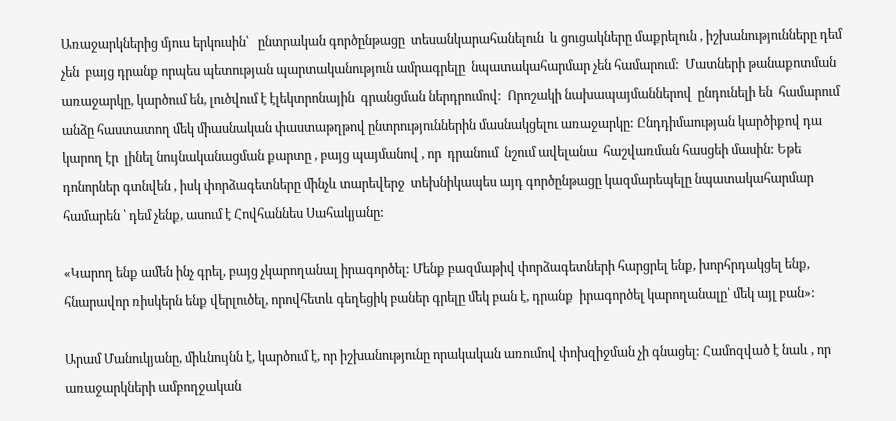Առաջարկներից մյուս երկուսին՝   ընտրական գործընթացը  տեսանկարահանելուն  և ցուցակները մաքրելուն , իշխանությունները դեմ չեն  բայց դրանք որպես պետության պարտականություն ամրագրելը  նպատակահարմար չեն համարում:  Մատների թանաքոտման առաջարկը, կարծում են, լուծվում է էլեկտրոնային  գրանցման ներդրումով:  Որոշակի նախապայմաններով  ընդունելի են  համարում  անձը հաստատող մեկ միասնական փաստաթղթով ընտրություններին մասնակցելու առաջարկը: Ընդդիմաության կարծիքով դա կարող էր  լինել նույնականացման քարտը , բայց պայմանով , որ  դրանում  նշում ավելանա  հաշվառման հասցեի մասին: Եթե դոնորներ գտնվեն , իսկ փորձագետները մինչև տարեվերջ  տեխնիկապես այդ գործընթացը կազմարեպելը նպատակահարմար համարեն ՝ դեմ չենք, ասում է Հովհաննես Սահակյանը:

«Կարող ենք ամեն ինչ գրել, բայց չկարողանալ իրագործել: Մենք բազմաթիվ փորձագետների հարցրել ենք, խորհրդակցել ենք, հնարավոր ռիսկերն ենք վերլուծել, որովհետև գեղեցիկ բաներ գրելը մեկ բան է, դրանք  իրագործել կարողանալը՝ մեկ այլ բան»:

Արամ Մանուկյանը, միևնույնն է, կարծում է, որ իշխանությունը որակական առումով փոխզիջման չի գնացել: Համոզված է նաև , որ   առաջարկների ամբողջական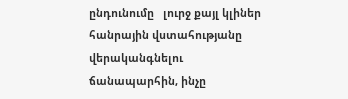ընդունումը   լուրջ քայլ կլիներ  հանրային վստահությանը վերականգնելու ճանապարհին, ինչը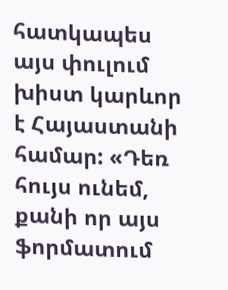հատկապես  այս փուլում խիստ կարևոր է Հայաստանի համար: «Դեռ հույս ունեմ, քանի որ այս ֆորմատում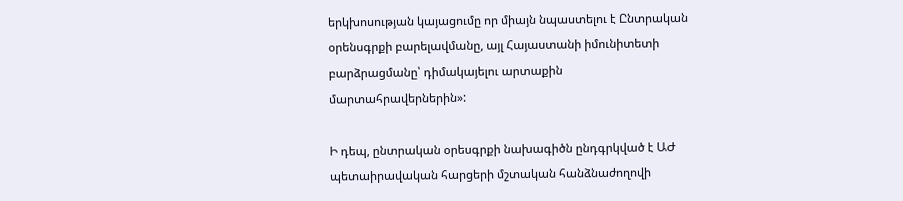երկխոսության կայացումը որ միայն նպաստելու է Ընտրական օրենսգրքի բարելավմանը, այլ Հայաստանի իմունիտետի բարձրացմանը՝ դիմակայելու արտաքին մարտահրավերներին»:

Ի դեպ, ընտրական օրեսգրքի նախագիծն ընդգրկված է ԱԺ պետաիրավական հարցերի մշտական հանձնաժողովի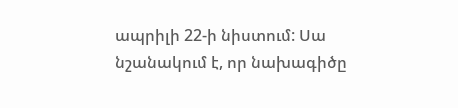ապրիլի 22-ի նիստում: Սա նշանակում է, որ նախագիծը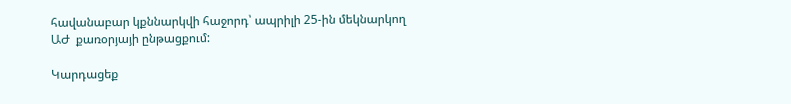հավանաբար կքննարկվի հաջորդ՝ ապրիլի 25-ին մեկնարկող ԱԺ  քառօրյայի ընթացքում:

Կարդացեք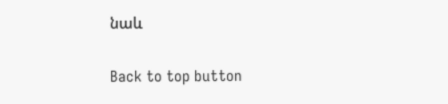նաև

Back to top button